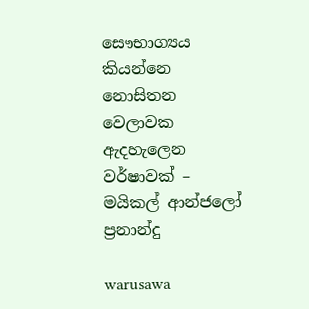සෞභාග්‍යය කියන්නෙ නොසිතන වෙලාවක ඇදහැලෙන වර්ෂාවක් – මයිකල් ආන්ජලෝ ප්‍රනාන්දු

warusawa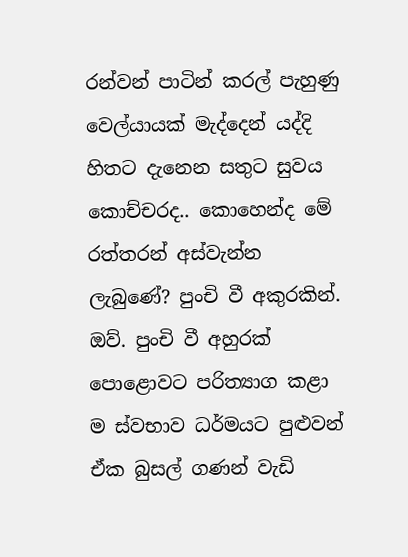රන්වන් පාටින් කරල් පැහුණු වෙල්යායක් මැද්දෙන් යද්දි හිතට දැනෙන සතුට සුවය කොච්චරද.. කොහෙන්ද මේ රත්තරන් අස්වැන්න ලැබුණේ? පුංචි වී අකුරකින්.
ඔව්. පුංචි වී අහුරක් පොළොවට පරිත්‍යාග කළා ම ස්වභාව ධර්මයට පුළුවන් ඒක බුසල් ගණන් වැඩි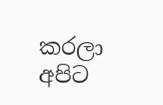කරලා අපිට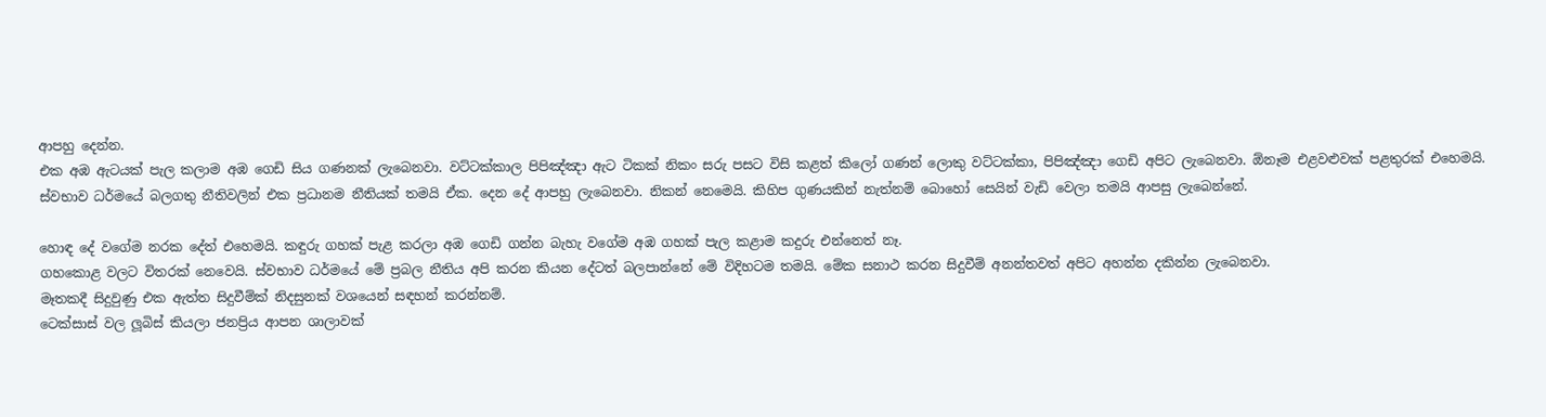ආපහු දෙන්න.
එක අඹ ඇටයක් පැල කලාම අඹ ගෙඩි සිය ගණනක් ලැබෙනවා. වට්ටක්කාල පිපිඤ්ඤා ඇට ටිකක් නිකං සරු පසට විසි කළත් කිලෝ ගණන් ලොකු වට්ටක්කා, පිපිඤ්ඤා ගෙඩි අපිට ලැබෙනවා. ඕනෑම එළවළුවක් පළතුරක් එහෙමයි.
ස්වභාව ධර්මයේ බලගතු නීතිවලින් එක ප්‍රධානම නීතියක් තමයි ඒක. දෙන දේ ආපහු ලැබෙනවා. නිකන් නෙමෙයි. කිහිප ගුණයකින් නැත්නම් බොහෝ සෙයින් වැඩි වෙලා තමයි ආපසු ලැබෙන්නේ.

හොඳ දේ වගේම නරක දේත් එහෙමයි. කඳුරු ගහක් පැළ කරලා අඹ ගෙඩි ගන්න බැහැ වගේම අඹ ගහක් පැල කළාම කදුරු එන්නෙත් නෑ.
ගහකොළ වලට විතරක් නෙවෙයි. ස්වභාව ධර්මයේ මේ ප්‍රබල නීතිය අපි කරන කියන දේටත් බලපාන්නේ මේ විදිහටම තමයි. මේක සනාථ කරන සිදුවීම් අනන්තවත් අපිට අහන්න දකින්න ලැබෙනවා.
මෑතකදී සිදුවුණු එක ඇත්ත සිදුවීම්ක් නිදසුනක් වශයෙන් සඳහන් කරන්නම්.
ටෙක්සාස් වල ලූබිස් කියලා ජනප්‍රිය ආපන ශාලාවක්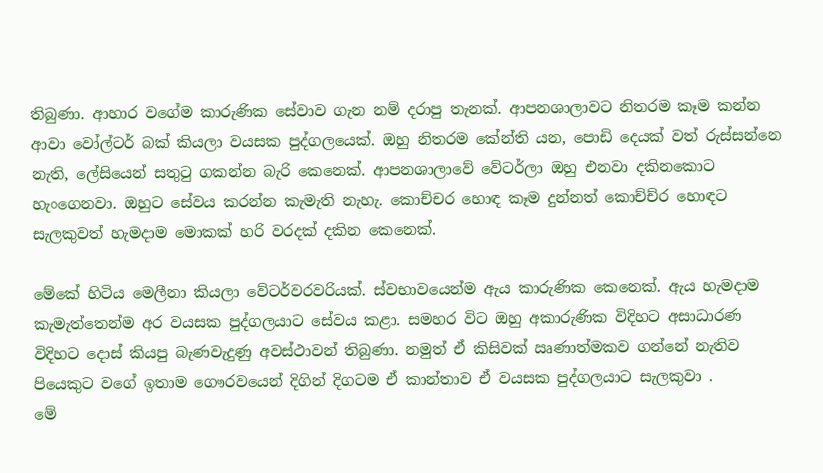තිබුණා. ආහාර වගේම කාරුණික සේවාව ගැන නම් දරාපු තැනක්. ආපනශාලාවට නිතරම කෑම කන්න ආවා වෝල්ටර් බක් කියලා වයසක පුද්ගලයෙක්. ඔහු නිතරම කේන්ති යන, පොඩි දෙයක් වත් රුස්සන්නෙ නැති, ලේසියෙන් සතුටු ගකන්න බැරි කෙනෙක්. ආපනශාලාවේ වේටර්ලා ඔහු එනවා දකිනකොට හැංගෙනවා. ඔහුට සේවය කරන්න කැමැති නැහැ. කොච්චර හොඳ කෑම දුන්නත් කොච්ච්ර හොඳට සැලකුවත් හැමදාම මොකක් හරි වරදක් දකින කෙනෙක්.

මේකේ හිටිය මෙලීනා කියලා වේටර්වරවරියක්. ස්වභාවයෙන්ම ඇය කාරුණික කෙනෙක්. ඇය හැමදාම කැමැත්තෙන්ම අර වයසක පුද්ගලයාට සේවය කළා. සමහර විට ඔහු අකාරුණික විදිහට අසාධාරණ විදිහට දොස් කියපු බැණවැදුණු අවස්ථාවන් තිබුණා. නමුත් ඒ කිසිවක් ඍණාත්මකව ගන්නේ නැතිව පියෙකුට වගේ ඉතාම ගෞරවයෙන් දිගින් දිගටම ඒ කාන්තාව ඒ වයසක පුද්ගලයාට සැලකුවා .
මේ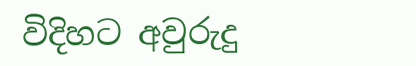විදිහට අවුරුදු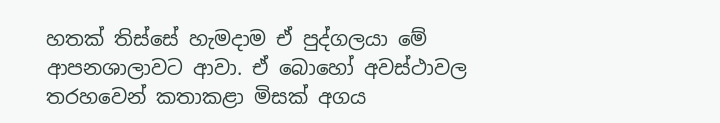හතක් තිස්සේ හැමදාම ඒ පුද්ගලයා මේ ආපනශාලාවට ආවා. ඒ බොහෝ අවස්ථාවල තරහවෙන් කතාකළා මිසක් අගය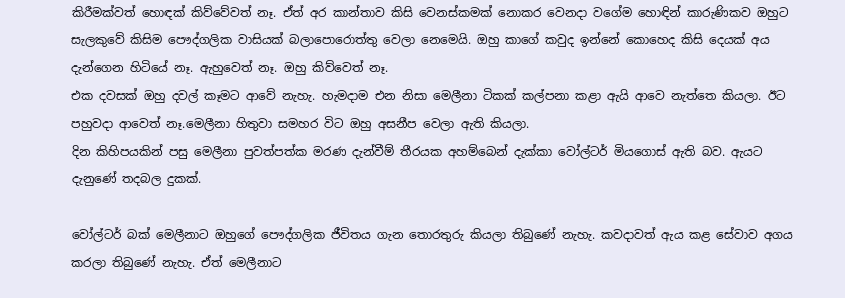කිරීමක්වත් හොඳක් කිව්වේවත් නෑ. ඒත් අර කාන්තාව කිසි වෙනස්කමක් නොකර වෙනදා වගේම හොඳින් කාරුණිකව ඔහුට සැලකුවේ කිසිම පෞද්ගලික වාසියක් බලාපොරොත්තු වෙලා නෙමෙයි. ඔහු කාගේ කවුද ඉන්නේ කොහෙද කිසි දෙයක් අය දැන්ගෙන හිටියේ නෑ. ඇහුවෙත් නෑ. ඔහු කිව්වෙත් නෑ.
එක දවසක් ඔහු දවල් කෑමට ආවේ නැහැ. හැමදාම එන නිසා මෙලීනා ටිකක් කල්පනා කළා ඇයි ආවෙ නැත්තෙ කියලා. ඊට පහුවදා ආවෙත් නෑ.මෙලීනා හිතුවා සමහර විට ඔහු අසනීප වෙලා ඇති කියලා.
දින කිහිපයකින් පසු මෙලීනා පුවත්පත්ක මරණ දැන්වීම් තීරයක අහම්බෙන් දැක්කා වෝල්ටර් මියගොස් ඇති බව. ඇයට දැනුණේ තදබල දුකක්.

වෝල්ටර් බක් මෙලීනාට ඔහුගේ පෞද්ගලික ජීවිතය ගැන තොරතුරු කියලා තිබුණේ නැහැ. කවදාවත් ඇය කළ සේවාව අගය කරලා තිබුණේ නැහැ. ඒත් මෙලීනාට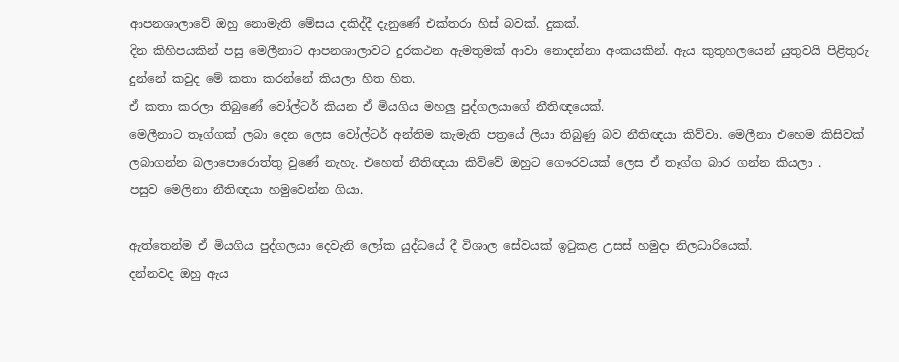ආපනශාලාවේ ඔහු නොමැති මේසය දකිද්දී දැනුණේ එක්තරා හිස් බවක්. දුකක්.
දින කිහිපයකින් පසු මෙලීනාට ආපනශාලාවට දුරකථන ඇමතුමක් ආවා නොදන්නා අංකයකින්. ඇය කුතුහලයෙන් යුතුවයි පිළිතුරු දුන්නේ කවුද මේ කතා කරන්නේ කියලා හිත හිත.
ඒ කතා කරලා තිබුණේ වෝල්ටර් කියන ඒ මියගිය මහලු පුද්ගලයාගේ නීතිඥයෙක්.
මෙලීනාට තෑග්ගක් ලබා දෙන ලෙස වෝල්ටර් අන්තිම කැමැති පත්‍රයේ ලියා තිබුණු බව නීතිඥයා කිව්වා. මෙලීනා එහෙම කිසිවක් ලබාගන්න බලාපොරොත්තු වුණේ නැහැ. එහෙත් නීතිඥයා කිව්වේ ඔහුට ගෞරවයක් ලෙස ඒ තෑග්ග බාර ගන්න කියලා .
පසුව මෙලිනා නීතිඥයා හමුවෙන්න ගියා.

ඇත්තෙන්ම ඒ මියගිය පුද්ගලයා දෙවැනි ලෝක යුද්ධයේ දී විශාල සේවයක් ඉටුකළ උසස් හමුදා නිලධාරියෙක්.
දන්නවද ඔහු ඇය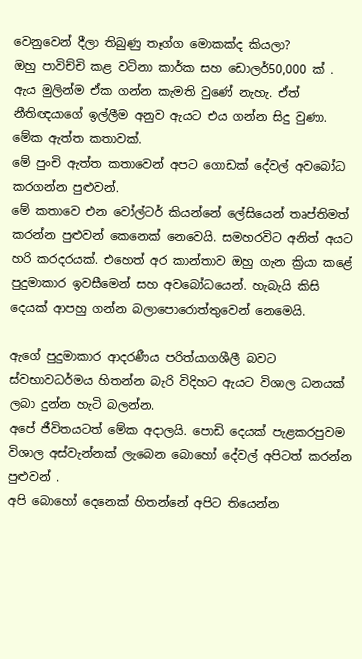වෙනුවෙන් දීලා තිබුණු තෑග්ග මොකක්ද කියලා?
ඔහු පාවිච්චි කළ වටිනා කාර්ක සහ ඩොලර්50,000 ක් . ඇය මුලින්ම ඒක ගන්න කැමති වුණේ නැහැ. ඒත් නීතිඥයාගේ ඉල්ලීම අනුව ඇයට එය ගන්න සිදු වුණා.
මේක ඇත්ත කතාවක්.
මේ පුංචි ඇත්ත කතාවෙන් අපට ගොඩක් දේවල් අවබෝධ කරගන්න පුළුවන්.
මේ කතාවෙ එන වෝල්ටර් කියන්නේ ලේසියෙන් තෘප්තිමත් කරන්න පුළුවන් කෙනෙක් නෙවෙයි. සමහරවිට අනිත් අයට හරි කරදරයක්. එහෙත් අර කාන්තාව ඔහු ගැන ක්‍රියා කළේ පුදුමාකාර ඉවසීමෙන් සහ අවබෝධයෙන්. හැබැයි කිසි දෙයක් ආපහු ගන්න බලාපොරොත්තුවෙන් නෙමෙයි.

ඇගේ පුදුමාකාර ආදරණීය පරිත්යාගශීලී බවට ස්වභාවධර්මය හිතන්න බැරි විදිහට ඇයට විශාල ධනයක් ලබා දුන්න හැටි බලන්න.
අපේ ජීවිතයටත් මේක අදාලයි. පොඩි දෙයක් පැළකරපුවම විශාල අස්වැන්නක් ලැබෙන බොහෝ දේවල් අපිටත් කරන්න පුළුවන් .
අපි බොහෝ දෙනෙක් හිතන්නේ අපිට තියෙන්න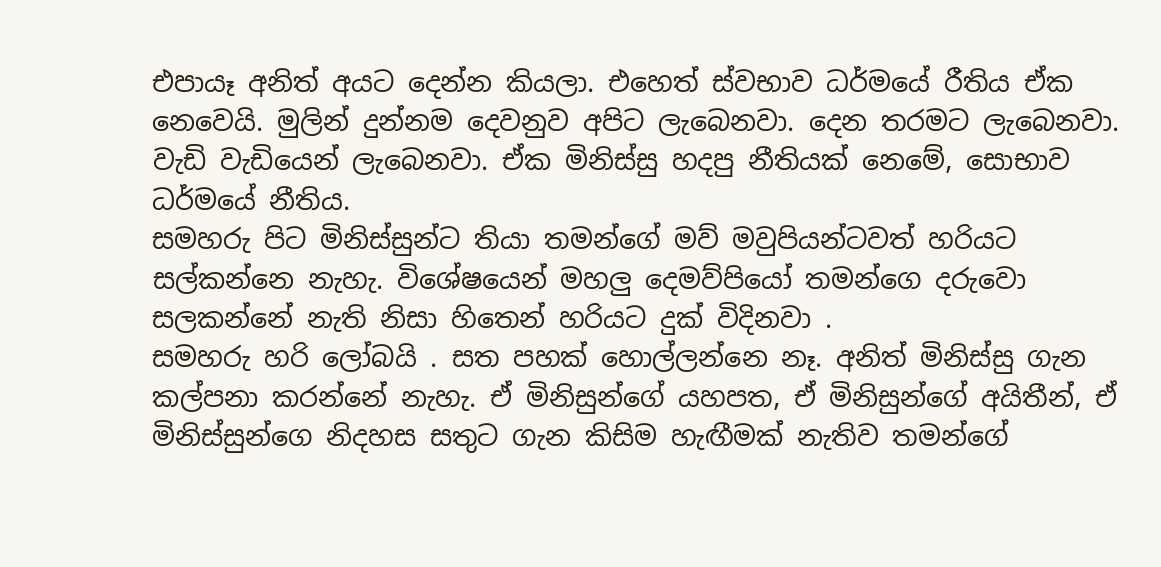එපායෑ අනිත් අයට දෙන්න කියලා. එහෙත් ස්වභාව ධර්මයේ රීතිය ඒක නෙවෙයි. මුලින් දුන්නම දෙවනුව අපිට ලැබෙනවා. දෙන තරමට ලැබෙනවා. වැඩි වැඩියෙන් ලැබෙනවා. ඒක මිනිස්සු හදපු නීතියක් නෙමේ, සොභාව ධර්මයේ නීතිය.
සමහරු පිට මිනිස්සුන්ට තියා තමන්ගේ මව් මවුපියන්ටවත් හරියට සල්කන්නෙ නැහැ. විශේෂයෙන් මහලු දෙමව්පියෝ තමන්ගෙ දරුවො සලකන්නේ නැති නිසා හිතෙන් හරියට දුක් විදිනවා .
සමහරු හරි ලෝබයි . සත පහක් හොල්ලන්නෙ නෑ. අනිත් මිනිස්සු ගැන කල්පනා කරන්නේ නැහැ. ඒ මිනිසුන්ගේ යහපත, ඒ මිනිසුන්ගේ අයිතීන්, ඒ මිනිස්සුන්ගෙ නිදහස සතුට ගැන කිසිම හැඟීමක් නැතිව තමන්ගේ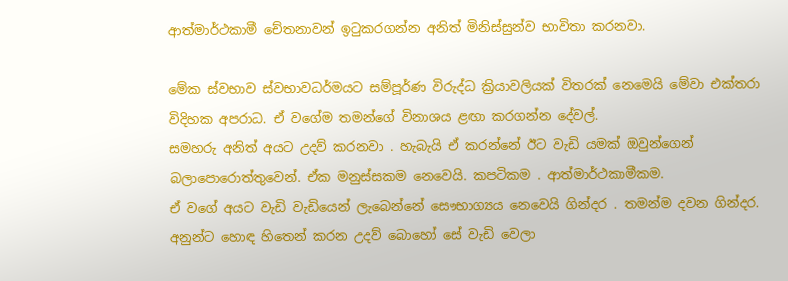ආත්මාර්ථකාමී චේතනාවන් ඉටුකරගන්න අනිත් මිනිස්සුන්ව භාවිතා කරනවා.

මේක ස්වභාව ස්වභාවධර්මයට සම්පූර්ණ විරුද්ධ ක්‍රියාවලියක් විතරක් නෙමෙයි මේවා එක්තරා විදිහක අපරාධ. ඒ වගේම තමන්ගේ විනාශය ළඟා කරගන්න දේවල්.
සමහරු අනිත් අයට උදව් කරනවා . හැබැයි ඒ කරන්නේ ඊට වැඩි යමක් ඔවුන්ගෙන් බලාපොරොත්තුවෙන්. ඒක මනුස්සකම නෙවෙයි. කපටිකම . ආත්මාර්ථකාමීකම.
ඒ වගේ අයට වැඩි වැඩියෙන් ලැබෙන්නේ සෞභාග්‍යය නෙවෙයි ගින්දර . තමන්ම දවන ගින්දර.
අනුන්ට හොඳ හිතෙන් කරන උදව් බොහෝ සේ වැඩි වෙලා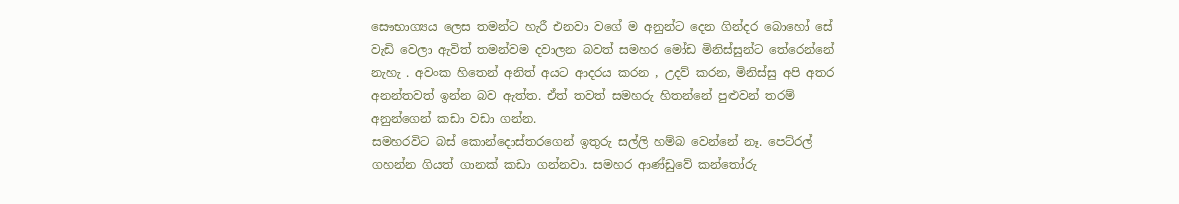සෞභාග්‍යය ලෙස තමන්ට හැරී එනවා වගේ ම අනුන්ට දෙන ගින්දර බොහෝ සේ වැඩි වෙලා ඇවිත් තමන්වම දවාලන බවත් සමහර මෝඩ මිනිස්සුන්ට තේරෙන්නේ නැහැ . අවංක හිතෙන් අනිත් අයට ආදරය කරන , උදව් කරන, මිනිස්සු අපි අතර අනන්තවත් ඉන්න බව ඇත්ත. ඒත් තවත් සමහරු හිතන්නේ පුළුවන් තරම් අනුන්ගෙන් කඩා වඩා ගන්න.
සමහරවිට බස් කොන්දොස්තරගෙන් ඉතුරු සල්ලි හම්බ වෙන්නේ නෑ. පෙට්රල් ගහන්න ගියත් ගානක් කඩා ගන්නවා. සමහර ආණ්ඩුවේ කන්තෝරු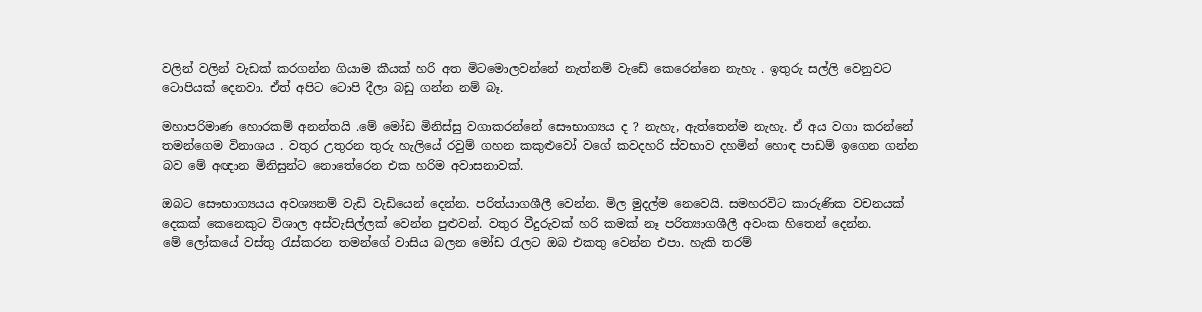වලින් වලින් වැඩක් කරගන්න ගියාම කීයක් හරි අත මිටමොලවන්නේ නැත්නම් වැඩේ කෙරෙන්නෙ නැහැ . ඉතුරු සල්ලි වෙනුවට ටොපියක් දෙනවා. ඒත් අපිට ටොපි දීලා බඩු ගන්න නම් බෑ.

මහාපරිමාණ හොරකම් අනන්තයි .මේ මෝඩ මිනිස්සු වගාකරන්නේ සෞභාග්‍යය ද ? නැහැ, ඇත්තෙන්ම නැහැ. ඒ අය වගා කරන්නේ තමන්ගෙම විනාශය . වතුර උතුරන තුරු හැලියේ රවුම් ගහන කකුළුවෝ වගේ කවදහරි ස්වභාව දහමින් හොඳ පාඩම් ඉගෙන ගන්න බව මේ අඥාන මිනිසුන්ට නොතේරෙන එක හරිම අවාසනාවක්.

ඔබට සෞභාග්‍යයය අවශ්‍යනම් වැඩි වැඩියෙන් දෙන්න. පරිත්යාගශීලී වෙන්න. මිල මුදල්ම නෙවෙයි. සමහරවිට කාරුණික වචනයක් දෙකක් කෙනෙකුට විශාල අස්වැසිල්ලක් වෙන්න පුළුවන්. වතුර වීදුරුවක් හරි කමක් නෑ පරිත්‍යාගශීලී අවංක හිතෙන් දෙන්න.
මේ ලෝකයේ වස්තු රැස්කරන තමන්ගේ වාසිය බලන මෝඩ රැලට ඔබ එකතු වෙන්න එපා. හැකි තරම්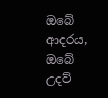ඔබේ ආදරය, ඔබේ උදව්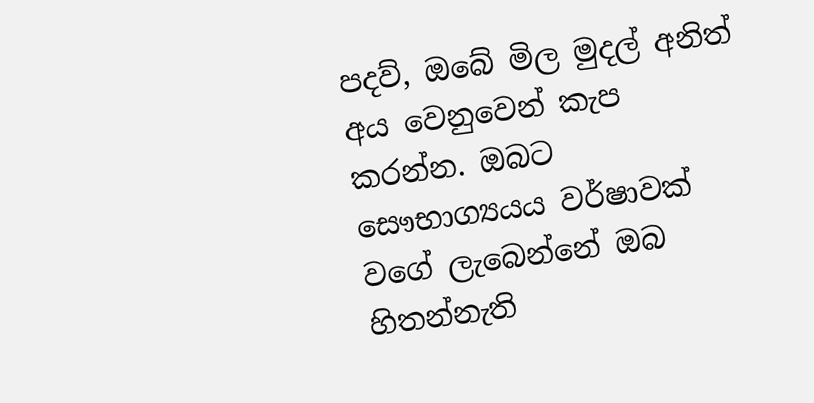පදව්, ඔබේ මිල මුදල් අනිත් අය වෙනුවෙන් කැප කරන්න. ඔබට සෞභාග්‍යයය වර්ෂාවක් වගේ ලැබෙන්නේ ඔබ හිතන්නැති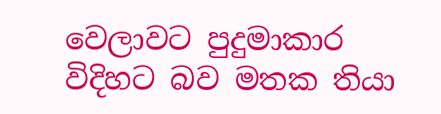වෙලාවට පුදුමාකාර විදිහට බව මතක තියා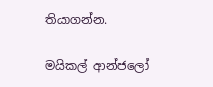තියාගන්න.

මයිකල් ආන්ජලෝ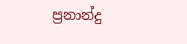ප්‍රනාන්දු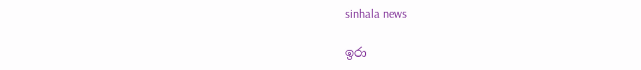sinhala news

ඉරා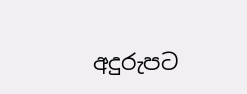අදුරුපට